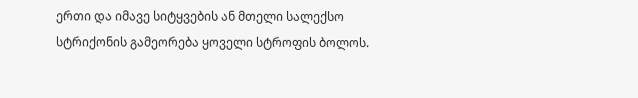ერთი და იმავე სიტყვების ან მთელი სალექსო სტრიქონის გამეორება ყოველი სტროფის ბოლოს.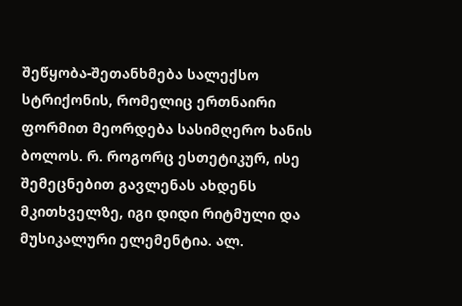შეწყობა-შეთანხმება სალექსო სტრიქონის, რომელიც ერთნაირი ფორმით მეორდება სასიმღერო ხანის ბოლოს. რ. როგორც ესთეტიკურ, ისე შემეცნებით გავლენას ახდენს მკითხველზე, იგი დიდი რიტმული და მუსიკალური ელემენტია. ალ.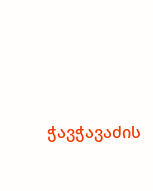ჭავჭავაძის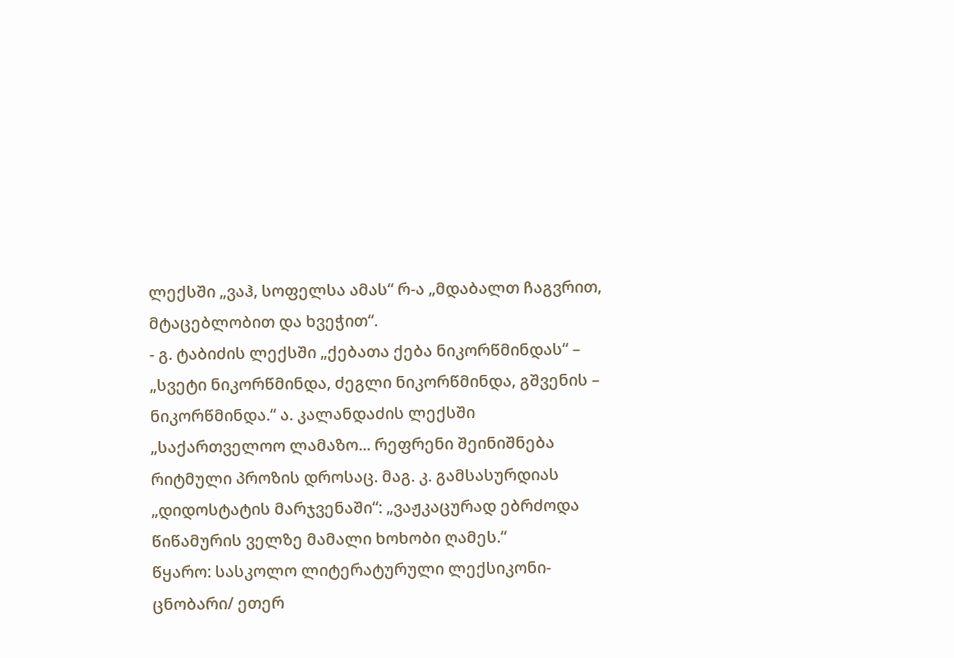ლექსში „ვაჰ, სოფელსა ამას“ რ-ა „მდაბალთ ჩაგვრით, მტაცებლობით და ხვეჭით“.
- გ. ტაბიძის ლექსში „ქებათა ქება ნიკორწმინდას“ – „სვეტი ნიკორწმინდა, ძეგლი ნიკორწმინდა, გშვენის – ნიკორწმინდა.“ ა. კალანდაძის ლექსში „საქართველოო ლამაზო... რეფრენი შეინიშნება რიტმული პროზის დროსაც. მაგ. კ. გამსასურდიას „დიდოსტატის მარჯვენაში“: „ვაჟკაცურად ებრძოდა წიწამურის ველზე მამალი ხოხობი ღამეს.“
წყარო: სასკოლო ლიტერატურული ლექსიკონი-ცნობარი/ ეთერ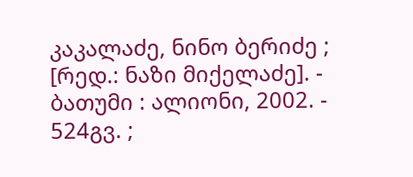კაკალაძე, ნინო ბერიძე ; [რედ.: ნაზი მიქელაძე]. - ბათუმი : ალიონი, 2002. - 524გვ. ;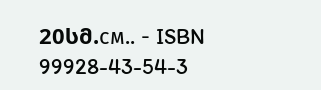20სმ.см.. - ISBN 99928-43-54-3